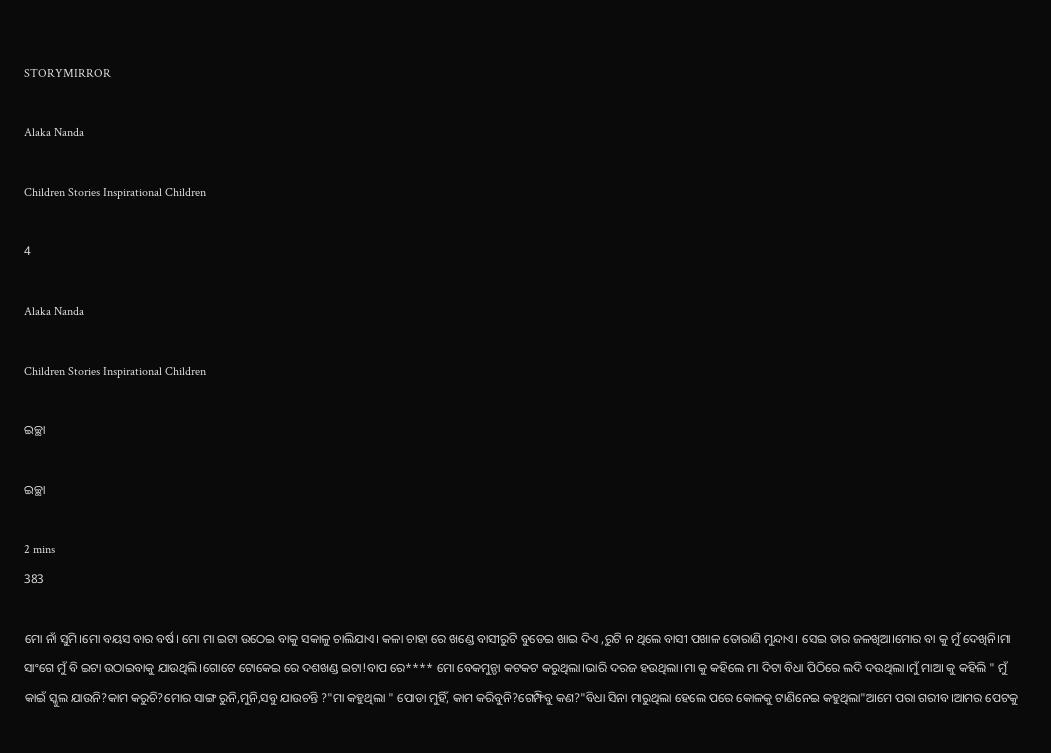STORYMIRROR

Alaka Nanda

Children Stories Inspirational Children

4

Alaka Nanda

Children Stories Inspirational Children

ଇଚ୍ଛା

ଇଚ୍ଛା

2 mins
383

ମୋ ନାଁ ସୁମି।ମୋ ବୟସ ବାର ବର୍ଷ। ମୋ ମା ଇଟା ଉଠେଇ ବାକୁ ସକାଳୁ ଚାଲିଯାଏ। କଳା ଚାହା ରେ ଖଣ୍ଡେ ବାସୀରୁଟି ବୁଡେଇ ଖାଇ ଦିଏ ,ରୁଟି ନ ଥିଲେ ବାସୀ ପଖାଳ ତୋରାଣି ମୁନ୍ଦାଏ। ସେଇ ତାର ଜଳଖିଆ।ମୋର ବା କୁ ମୁଁ ଦେଖିନି।ମା ସାଂଗେ ମୁଁ ବି ଇଟା ଉଠାଇବାକୁ ଯାଉଥିଲି।ଗୋଟେ ଟୋକେଇ ରେ ଦଶଖଣ୍ଡ ଇଟା!ବାପ ରେ**** ମୋ ବେକମୁନ୍ଡା କଟକଟ କରୁଥିଲା।ଭାରି ଦରଜ ହଉଥିଲା।ମା କୁ କହିଲେ ମା ଦିଟା ବିଧା ପିଠିରେ ଲଦି ଦଉଥିଲା।ମୁଁ ମାଆ କୁ କହିଲି " ମୁଁ କାଇଁ ସ୍କୁଲ ଯାଉନି?କାମ କରୁଚି?ମୋର ସାଙ୍ଗ ରୁନି,ମୁନି,ସବୁ ଯାଉଚନ୍ତି ?"ମା କହୁଥିଲା " ପୋଡା ମୁହିଁ, କାମ କରିବୁନି?ଗେମ୍ଫିବୁ କଣ?"ବିଧା ସିନା ମାରୁଥିଲା ହେଲେ ପରେ କୋଳକୁ ଟାଣିନେଇ କହୁଥିଲା"ଆମେ ପରା ଗରୀବ।ଆମର ପେଟକୁ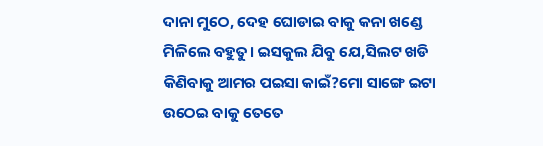ଦାନା ମୁଠେ, ଦେହ ଘୋଡାଇ ବାକୁ କନା ଖଣ୍ଡେ ମିଳିଲେ ବହୁତୁ। ଇସକୁଲ ଯିବୁ ଯେ,ସିଲଟ ଖଡି କିଣିବାକୁ ଆମର ପଇସା କାଇଁ?ମୋ ସାଙ୍ଗେ ଇଟା ଉଠେଇ ବାକୁ ତେତେ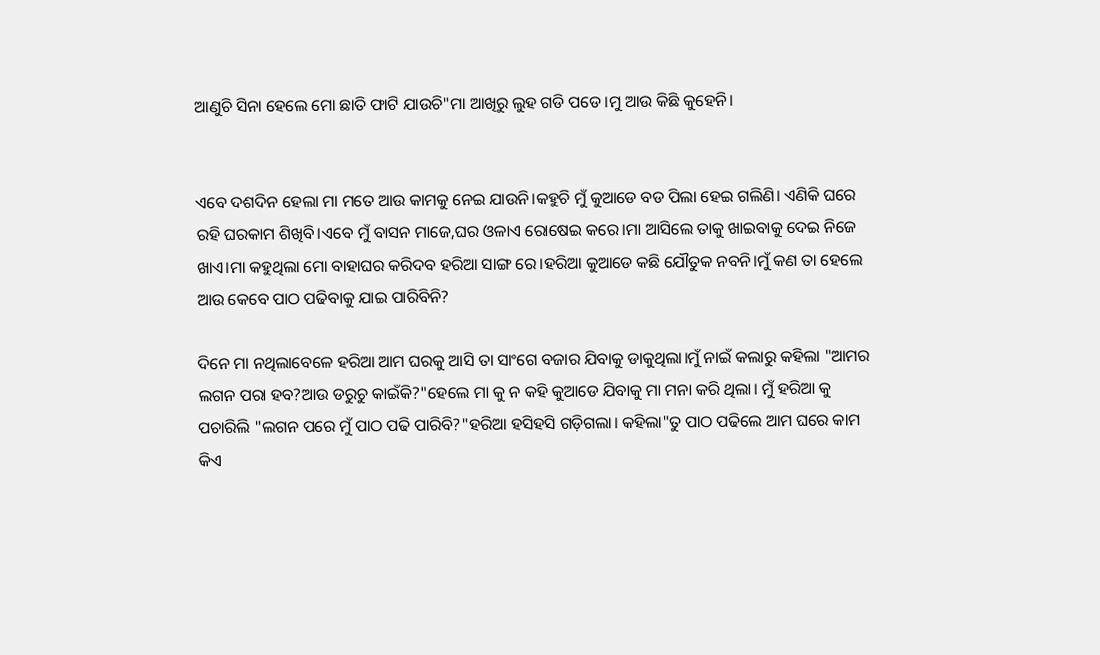ଆଣୁଚି ସିନା ହେଲେ ମୋ ଛାତି ଫାଟି ଯାଉଚି"ମା ଆଖିରୁ ଲୁହ ଗଡି ପଡେ।ମୁ ଆଉ କିଛି କୁହେନି।


ଏବେ ଦଶଦିନ ହେଲା ମା ମତେ ଆଉ କାମକୁ ନେଇ ଯାଉନି।କହୁଚି ମୁଁ କୁଆଡେ ବଡ ପିଲା ହେଇ ଗଲିଣି। ଏଣିକି ଘରେ ରହି ଘରକାମ ଶିଖିବି।ଏବେ ମୁଁ ବାସନ ମାଜେ,ଘର ଓଳାଏ ରୋଷେଇ କରେ।ମା ଆସିଲେ ତାକୁ ଖାଇବାକୁ ଦେଇ ନିଜେ ଖାଏ।ମା କହୁଥିଲା ମୋ ବାହାଘର କରିଦବ ହରିଆ ସାଙ୍ଗ ରେ।ହରିଆ କୁଆଡେ କଛି ଯୌତୁକ ନବନି।ମୁଁ କଣ ତା ହେଲେ ଆଉ କେବେ ପାଠ ପଢିବାକୁ ଯାଇ ପାରିବିନି?

ଦିନେ ମା ନଥିଲାବେଳେ ହରିଆ ଆମ ଘରକୁ ଆସି ତା ସାଂଗେ ବଜାର ଯିବାକୁ ଡାକୁଥିଲା।ମୁଁ ନାଇଁ କଲାରୁ କହିଲା "ଆମର ଲଗନ ପରା ହବ?ଆଉ ଡରୁଚୁ କାଇଁକି?"ହେଲେ ମା କୁ ନ କହି କୁଆଡେ ଯିବାକୁ ମା ମନା କରି ଥିଲା। ମୁଁ ହରିଆ କୁ ପଚାରିଲି "ଲଗନ ପରେ ମୁଁ ପାଠ ପଢି ପାରିବି?"ହରିଆ ହସିହସି ଗଡ଼ିଗଲା। କହିଲା"ତୁ ପାଠ ପଢିଲେ ଆମ ଘରେ କାମ କିଏ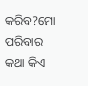କରିବ?ମୋ ପରିବାର କଥା କିଏ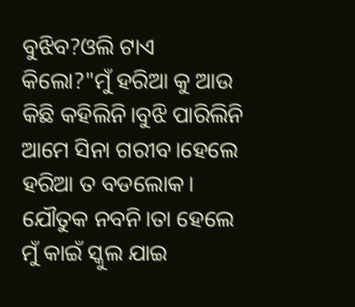ବୁଝିବ?ଓଲି ଟାଏ କିଲୋ?"ମୁଁ ହରିଆ କୁ ଆଉ କିଛି କହିଲିନି।ବୁଝି ପାରିଲିନି ଆମେ ସିନା ଗରୀବ।ହେଲେ ହରିଆ ତ ବଡଲୋକ। ଯୌତୁକ ନବନି।ତା ହେଲେ ମୁଁ କାଇଁ ସ୍କୁଲ ଯାଇ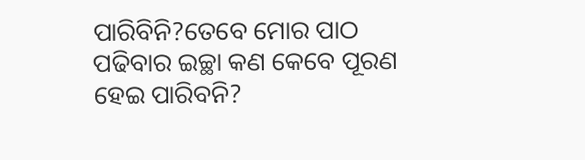ପାରିବିନି?ତେବେ ମୋର ପାଠ ପଢିବାର ଇଚ୍ଛା କଣ କେବେ ପୂରଣ ହେଇ ପାରିବନି?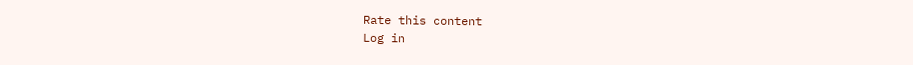Rate this content
Log in